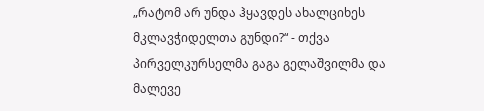„რატომ არ უნდა ჰყავდეს ახალციხეს მკლავჭიდელთა გუნდი?“ - თქვა პირველკურსელმა გაგა გელაშვილმა და მალევე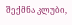შექმნა კლუბი,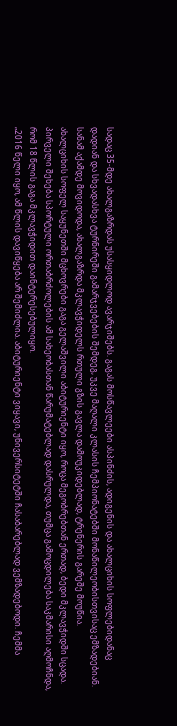სადაც 35-მდე ახალგაზრდას უსასყიდლოდ ავარჯიშებს. გაგას მოსწავლეები ასპინძის, ადიგენის და ახალციხის სოფლებიდანაც დადიან და სხვადასხვა ტურნირეში გამარჯვებების შემდეგ, უკვე მაღალი კლასის ჩემპიონატებში მონაწილეობისთვისაც ემზადებიან. სანამ აქამდე მოვიდოდა, ახალგაზრდა მკლავჭიდელს რთული გზის გავლა დამოუკიდებლად, ტრენერის გარეშე მოუწია.
ახალციხის სოფელ საყუნეთში მცხოვრები გაგა გელაშვილი აბიტურიენტი იყო, როცა მეგობრებთან ერთად, ბედი მკლავჭიდში სცადა. პირველი შეხება სპორტული ორთაბრძოლების ამ სახეობასთან წარუმატებლად დასრულდა, თუმცა გამოცდილება საკმარისი აღმოჩნდა, რომ 18 წლის გაგა მკლავჭიდით დაინტერესებულიყო.
„2016 წელი იყო, ამ წლის დავიწყება არ შემიძლია. აბიტურიენტი ვიყავი, უნივერსიტეტში ჩასაბარებლად ვემზადებოდი. ჩემმა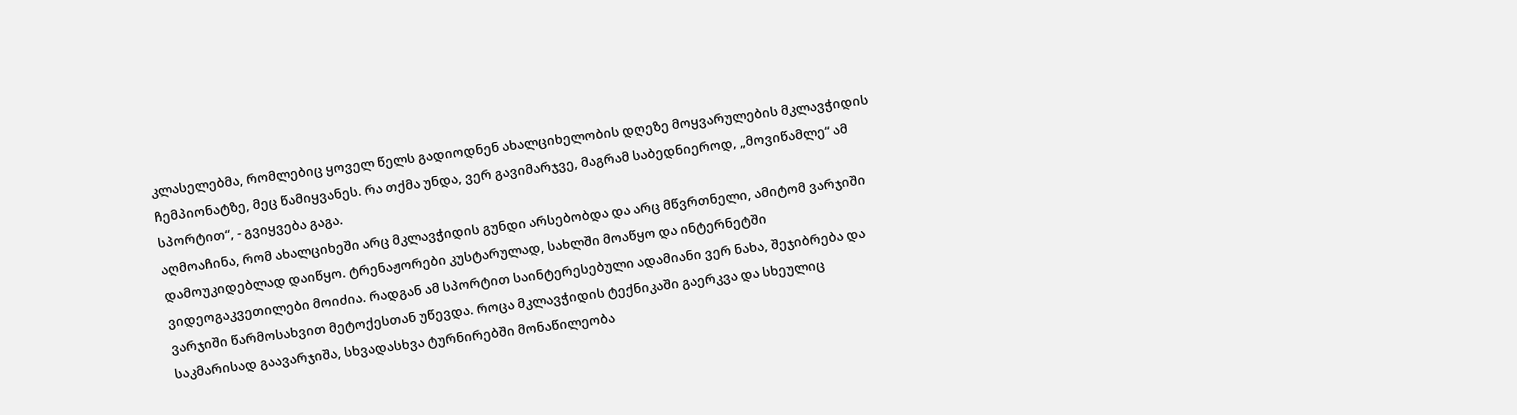კლასელებმა, რომლებიც ყოველ წელს გადიოდნენ ახალციხელობის დღეზე მოყვარულების მკლავჭიდის ჩემპიონატზე, მეც წამიყვანეს. რა თქმა უნდა, ვერ გავიმარჯვე, მაგრამ საბედნიეროდ, „მოვიწამლე“ ამ სპორტით“, - გვიყვება გაგა.
აღმოაჩინა, რომ ახალციხეში არც მკლავჭიდის გუნდი არსებობდა და არც მწვრთნელი, ამიტომ ვარჯიში დამოუკიდებლად დაიწყო. ტრენაჟორები კუსტარულად, სახლში მოაწყო და ინტერნეტში ვიდეოგაკვეთილები მოიძია. რადგან ამ სპორტით საინტერესებული ადამიანი ვერ ნახა, შეჯიბრება და ვარჯიში წარმოსახვით მეტოქესთან უწევდა. როცა მკლავჭიდის ტექნიკაში გაერკვა და სხეულიც საკმარისად გაავარჯიშა, სხვადასხვა ტურნირებში მონაწილეობა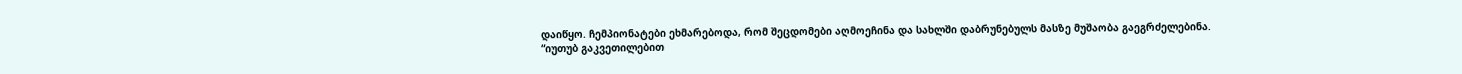დაიწყო. ჩემპიონატები ეხმარებოდა, რომ შეცდომები აღმოეჩინა და სახლში დაბრუნებულს მასზე მუშაობა გაეგრძელებინა.
“იუთუბ გაკვეთილებით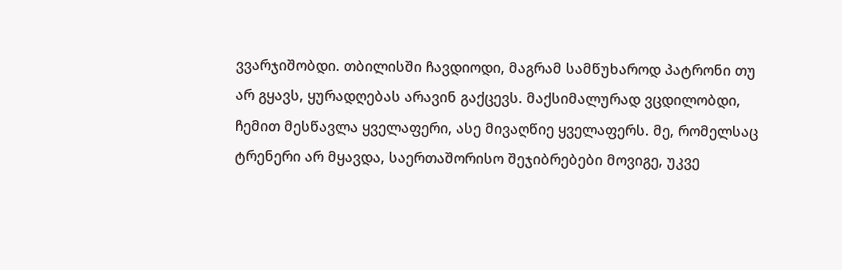ვვარჯიშობდი. თბილისში ჩავდიოდი, მაგრამ სამწუხაროდ პატრონი თუ არ გყავს, ყურადღებას არავინ გაქცევს. მაქსიმალურად ვცდილობდი, ჩემით მესწავლა ყველაფერი, ასე მივაღწიე ყველაფერს. მე, რომელსაც ტრენერი არ მყავდა, საერთაშორისო შეჯიბრებები მოვიგე, უკვე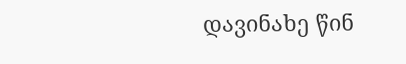დავინახე წინ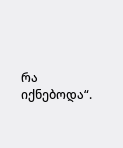რა იქნებოდა“.